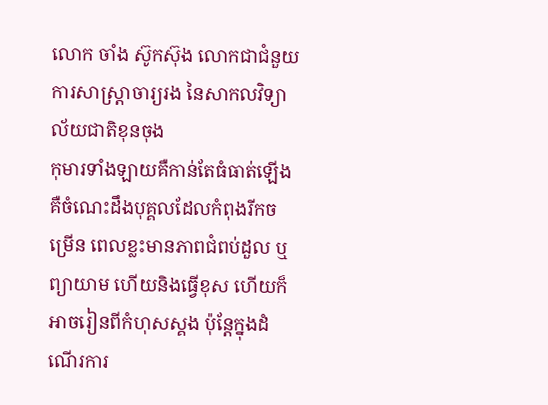លោក ចាំង ស៊ូកស៊ុង លោកជាជំនួយការសាស្រ្តាចារ្យរង នៃសាកលវិទ្យាល័យជាតិខុនចុង
កុមារទាំងឡាយគឺកាន់តែធំធាត់ឡើង គឺចំណេះដឹងបុគ្គលដែលកំពុងរីកចម្រើន ពេលខ្លះមានភាពជំពប់ដួល ឬព្យាយាម ហើយនិងធ្វើខុស ហើយក៏អាចរៀនពីកំហុសស្គង ប៉ុន្តែក្នុងដំណើរការ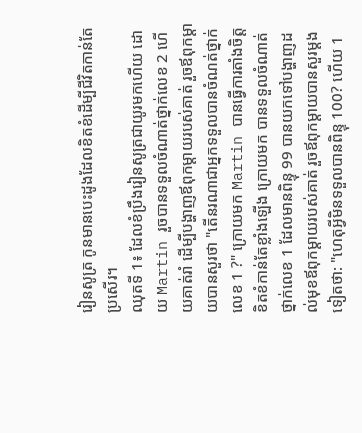រៀនសូត្រ កូនមានបេះដូងដែលខិតខំដើម្បីជីវិតកាន់តែប្រសើរ។
ឈុតទី 1៖ ដែលខំប្រឹងរៀនសូត្រជាយូរមកហើយ ដោយ Martin រួចបានទទួលចំណាត់ថ្នាក់លេខ 2 ហើយគាត់រាំ ដើម្បីបង្ហាញឪពុកម្តាយរបស់គាត់ រួចឪពុកម្តាយបានសួរថា "តើនរណាជាអ្នកទទួលបានចំណត់ថ្នាក់លេខ 1 ?" ក្រោយមក Martin បានធ្វើការតាំងចិត្តខិតខំកាន់តែខ្លាំងឡើង ក្រោយមក បានទទួលចំណាត់ថ្នាក់លេខ 1 ដែលមានពិន្ទុ 99 បានយកទៅបង្ហាញដល់មុខឪពុកម្តាយរបស់គាត់ រួចឪពុកម្តាយបានសួរម្តងទៀតថា: "ហេតុអ្វីមិនទទួលបានពិន្ទុ 100? ហើយ 1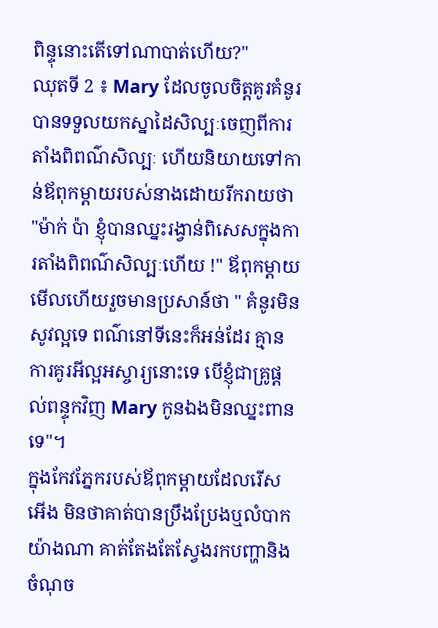ពិន្ទុនោះតើទៅណាបាត់ហើយ?"
ឈុតទី 2 ៖ Mary ដែលចូលចិត្តគូរគំនូរ បានទទួលយកស្នាដៃសិល្បៈចេញពីការតាំងពិពណ៌សិល្បៈ ហើយនិយាយទៅកាន់ឪពុកម្តាយរបស់នាងដោយរីករាយថា "ម៉ាក់ ប៉ា ខ្ញុំបានឈ្នះរង្វាន់ពិសេសក្នុងការតាំងពិពណ៌សិល្បៈហើយ !" ឪពុកម្តាយមើលហើយរួចមានប្រសាន៍ថា " គំនូរមិនសូវល្អទេ ពណ៌នៅទីនេះក៏អន់ដែរ គ្មានការគូរអីល្អអស្ចារ្យនោះទេ បើខ្ញុំជាគ្រូផ្តល់ពន្ទុកវិញ Mary កូនឯងមិនឈ្នះពានទេ"។
ក្នុងកែវភ្នែករបស់ឪពុកម្តាយដែលរើសអើង មិនថាគាត់បានប្រឹងប្រែងឬលំបាកយ៉ាងណា គាត់តែងតែស្វែងរកបញ្ហានិងចំណុច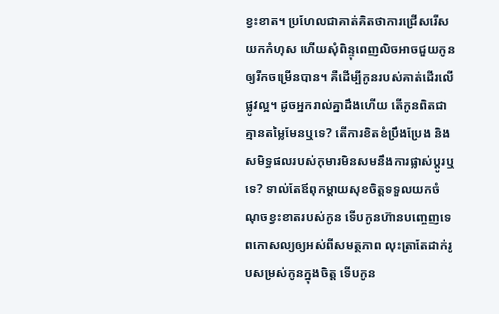ខ្វះខាត។ ប្រហែលជាគាត់គិតថាការជ្រើសរើសយកកំហុស ហើយសុំពិន្ទុពេញលិចអាចជួយកូនឲ្យរីកចម្រើនបាន។ គឺដើម្បីកូនរបស់គាត់ដើរលើផ្លូវល្អ។ ដូចអ្នករាល់គ្នាដឹងហើយ តើកូនពិតជាគ្មានតម្លៃមែនឬទេ? តើការខិតខំប្រឹងប្រែង និងសមិទ្ធផលរបស់កុមារមិនសមនឹងការផ្លាស់ប្តូរឬទេ? ទាល់តែឪពុកម្តាយសុខចិត្តទទួលយកចំណុចខ្វះខាតរបស់កូន ទើបកូនហ៊ានបញ្ចេញទេពកោសល្យឲ្យអស់ពីសមត្ថភាព លុះត្រាតែដាក់រូបសម្រស់កូនក្នុងចិត្ត ទើបកូន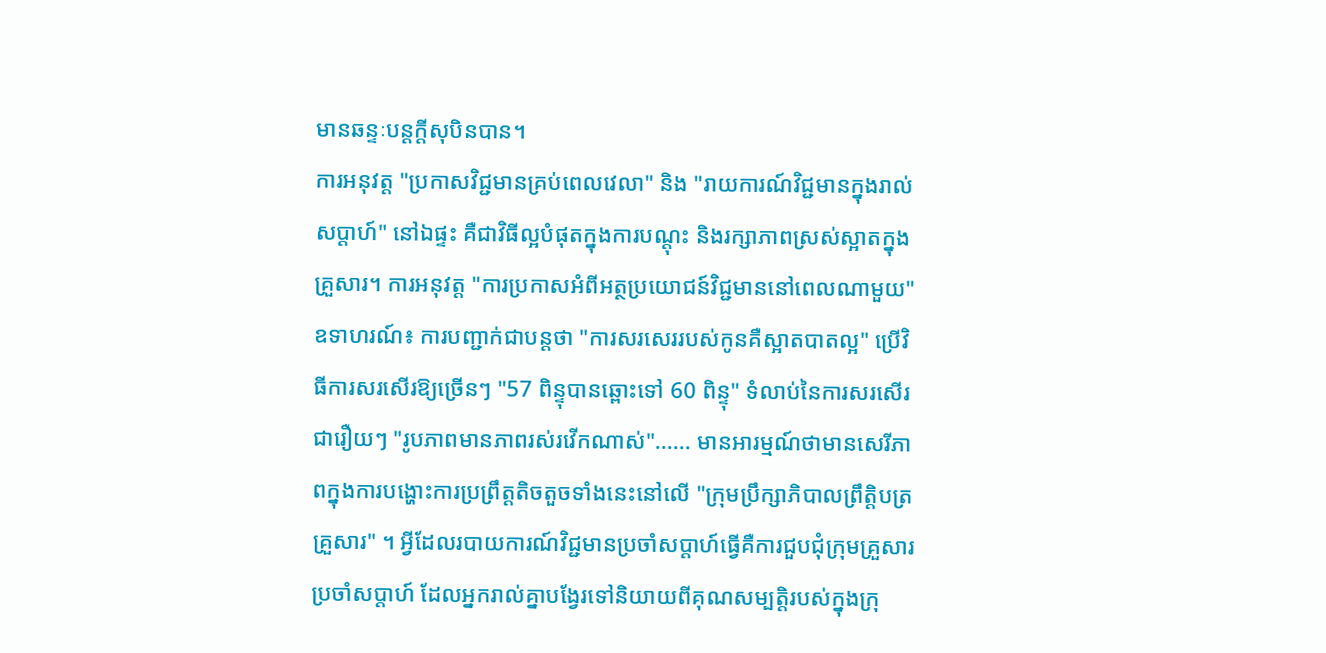មានឆន្ទៈបន្តក្តីសុបិនបាន។
ការអនុវត្ត "ប្រកាសវិជ្ជមានគ្រប់ពេលវេលា" និង "រាយការណ៍វិជ្ជមានក្នុងរាល់សប្តាហ៍" នៅឯផ្ទះ គឺជាវិធីល្អបំផុតក្នុងការបណ្តុះ និងរក្សាភាពស្រស់ស្អាតក្នុងគ្រួសារ។ ការអនុវត្ត "ការប្រកាសអំពីអត្ថប្រយោជន៍វិជ្ជមាននៅពេលណាមួយ" ឧទាហរណ៍៖ ការបញ្ជាក់ជាបន្តថា "ការសរសេររបស់កូនគឺស្អាតបាតល្អ" ប្រើវិធីការសរសើរឱ្យច្រើនៗ "57 ពិន្ទុបានឆ្ពោះទៅ 60 ពិន្ទុ" ទំលាប់នៃការសរសើរជារឿយៗ "រូបភាពមានភាពរស់រវើកណាស់"...... មានអារម្មណ៍ថាមានសេរីភាពក្នុងការបង្ហោះការប្រព្រឹត្ដតិចតួចទាំងនេះនៅលើ "ក្រុមប្រឹក្សាភិបាលព្រឹត្តិបត្រគ្រួសារ" ។ អ្វីដែលរបាយការណ៍វិជ្ជមានប្រចាំសប្តាហ៍ធ្វើគឺការជួបជុំក្រុមគ្រួសារប្រចាំសប្តាហ៍ ដែលអ្នករាល់គ្នាបង្វែរទៅនិយាយពីគុណសម្បត្តិរបស់ក្នុងក្រុ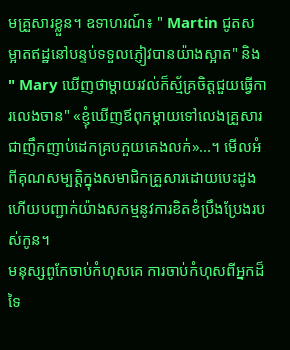មគ្រួសារខ្លួន។ ឧទាហរណ៍៖ " Martin ជូតសម្អាតឥដ្ឋនៅបន្ទប់ទទួលភ្ញៀវបានយ៉ាងស្អាត" និង " Mary ឃើញថាម្ដាយរវល់ក៏ស្ម័គ្រចិត្តជួយធ្វើការលេងចាន" «ខ្ញុំឃើញឪពុកម្ដាយទៅលេងគ្រួសារជាញឹកញាប់ដេកគ្របភួយគេងលក់»...។ មើលអំពីគុណសម្បត្តិក្នុងសមាជិកគ្រួសារដោយបេះដូង ហើយបញ្ជាក់យ៉ាងសកម្មនូវការខិតខំប្រឹងប្រែងរបស់កូន។
មនុស្សពូកែចាប់កំហុសគេ ការចាប់កំហុសពីអ្នកដ៏ទៃ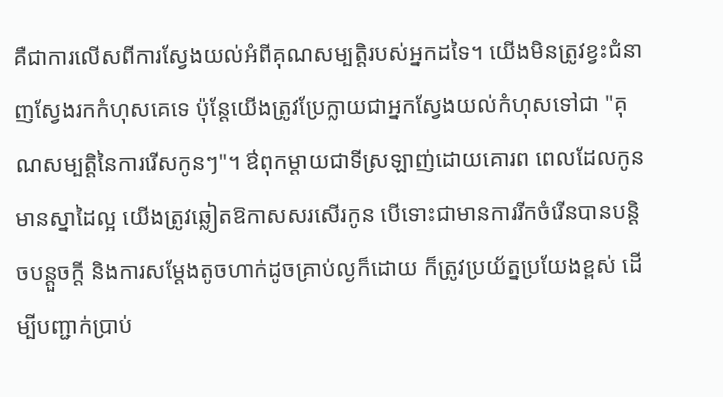គឺជាការលើសពីការស្វែងយល់អំពីគុណសម្បត្តិរបស់អ្នកដទៃ។ យើងមិនត្រូវខ្វះជំនាញស្វែងរកកំហុសគេទេ ប៉ុន្តែយើងត្រូវប្រែក្លាយជាអ្នកស្វែងយល់កំហុសទៅជា "គុណសម្បត្តិនៃការរើសកូនៗ"។ ឳពុកម្តាយជាទីស្រឡាញ់ដោយគោរព ពេលដែលកូនមានស្នាដៃល្អ យើងត្រូវឆ្លៀតឱកាសសរសើរកូន បើទោះជាមានការរីកចំរើនបានបន្តិចបន្តួចក្តី និងការសម្តែងតូចហាក់ដូចគ្រាប់ល្ងក៏ដោយ ក៏ត្រូវប្រយ័ត្នប្រយែងខ្ពស់ ដើម្បីបញ្ជាក់ប្រាប់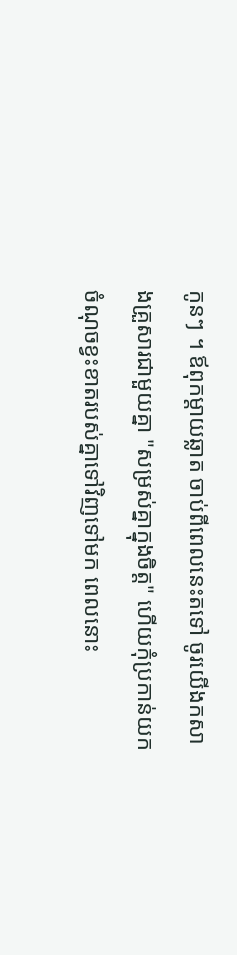កូនៗ ។ ឪពុកម្តាយឆ្លាត ចាប់ពីពេលនេះតទៅ ចូរយើងកសាងគ្រួសារជាមួយគ្នា "សម្រស់គ្នាក្នុងចិត្ត" ហើយកុំប្រកាន់យកចំណុចខ្វះខាតរបស់គ្នាទៅវិញទៅមក ពេលនោះ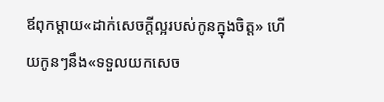ឪពុកម្ដាយ«ដាក់សេចក្ដីល្អរបស់កូនក្នុងចិត្ត» ហើយកូនៗនឹង«ទទួលយកសេច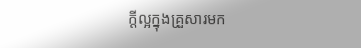ក្ដីល្អក្នុងគ្រួសារមក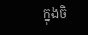ក្នុងចិ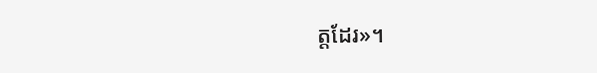ត្តដែរ»។